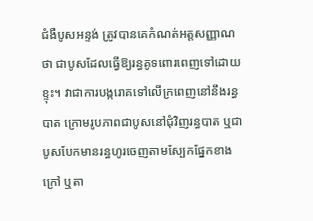ជំងឺបូសអន្ទង់ ត្រូវបានគេកំណត់អត្តសញ្ញាណថា ជាបូសដែលធ្វើឱ្យរន្ធគូទពោរពេញទៅដោយខ្ទុះ។ វាជាការបង្ករោគទៅលើក្រពេញនៅនឹងរន្ធបាត ក្រោមរូបភាពជាបូសនៅជុំវិញរន្ធបាត ឬជាបូសបែកមានរន្ធហូរចេញតាមស្បែកផ្នែកខាងក្រៅ ឬតា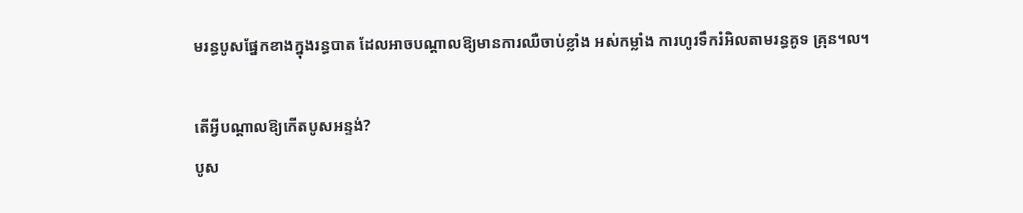មរន្ធបូសផ្នែកខាងក្នុងរន្ធបាត ដែលអាចបណ្តាលឱ្យមានការឈឺចាប់ខ្លាំង អស់កម្លាំង ការហូរទឹករំអិលតាមរន្ធគូទ គ្រុន។ល។

តើអ្វីបណ្តាលឱ្យកើតបូសអន្ទង់?
បូស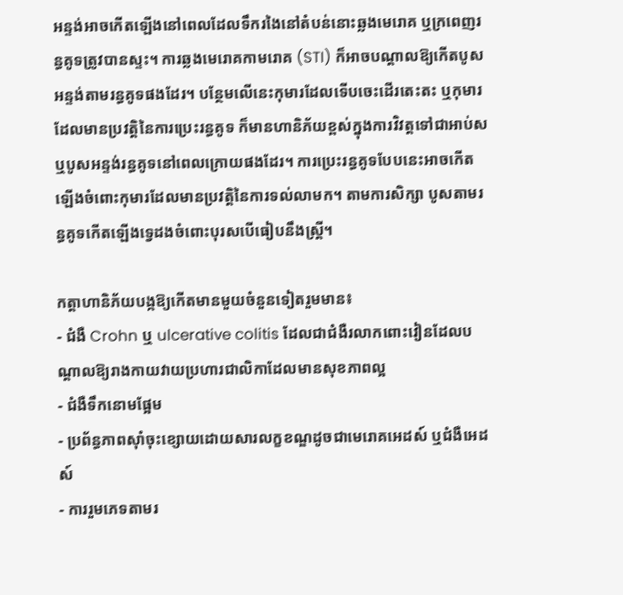អន្ទង់អាចកើតឡើងនៅពេលដែលទឹករងៃនៅតំបន់នោះឆ្លងមេរោគ ឬក្រពេញរន្ធគូទត្រូវបានស្ទះ។ ការឆ្លងមេរោគកាមរោគ (STI) ក៏អាចបណ្តាលឱ្យកើតបូសអន្ទង់តាមរន្ធគូទផងដែរ។ បន្ថែមលើនេះកុមារដែលទើបចេះដើរតេះតះ ឬកុមារដែលមានប្រវត្តិនៃការប្រេះរន្ធគូទ ក៏មានហានិភ័យខ្ពស់ក្នុងការវិវត្តទៅជាអាប់ស ឬបូសអន្ទង់រន្ធគូទនៅពេលក្រោយផងដែរ។ ការប្រេះរន្ធគូទបែបនេះអាចកើតឡើងចំពោះកុមារដែលមានប្រវត្តិនៃការទល់លាមក។ តាមការសិក្សា បូសតាមរន្ធគូទកើតឡើងទ្វេដងចំពោះបុរសបើធៀបនឹងស្ត្រី។

កត្តាហានិភ័យបង្កឱ្យកើតមានមួយចំនួនទៀតរួមមាន៖
- ជំងឺ Crohn ឬ ulcerative colitis ដែលជាជំងឺរលាកពោះវៀនដែលបណ្តាលឱ្យរាងកាយវាយប្រហារជាលិកាដែលមានសុខភាពល្អ
- ជំងឺទឹកនោមផ្អែម
- ប្រព័ន្ធភាពស៊ាំចុះខ្សោយដោយសារលក្ខខណ្ឌដូចជាមេរោគអេដស៍ ឬជំងឺអេដស៍
- ការរួមភេទតាមរ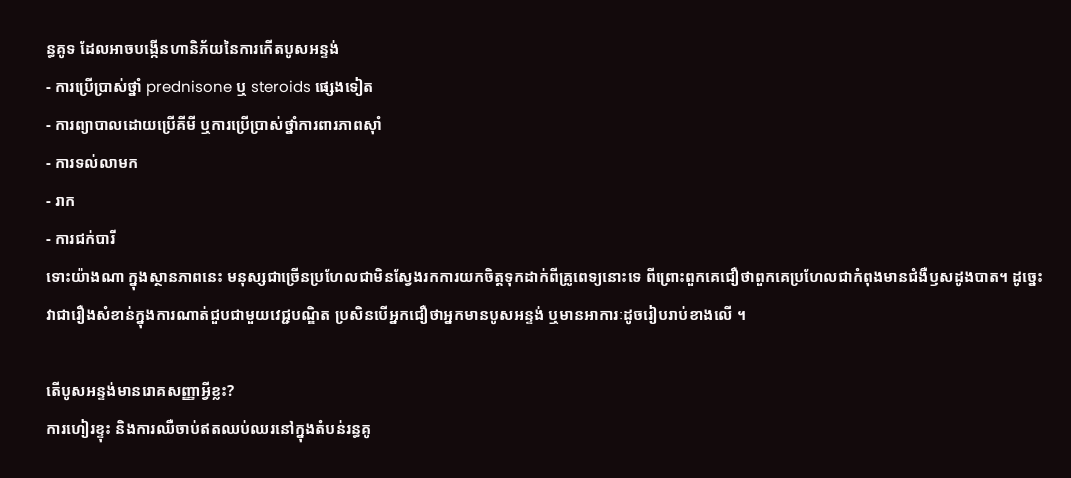ន្ធគូទ ដែលអាចបង្កើនហានិភ័យនៃការកើតបូសអន្ទង់
- ការប្រើប្រាស់ថ្នាំ prednisone ឬ steroids ផ្សេងទៀត
- ការព្យាបាលដោយប្រើគីមី ឬការប្រើប្រាស់ថ្នាំការពារភាពស៊ាំ
- ការទល់លាមក
- រាក
- ការជក់បារី
ទោះយ៉ាងណា ក្នុងស្ថានភាពនេះ មនុស្សជាច្រើនប្រហែលជាមិនស្វែងរកការយកចិត្តទុកដាក់ពីគ្រូពេទ្យនោះទេ ពីព្រោះពួកគេជឿថាពួកគេប្រហែលជាកំពុងមានជំងឺឫសដូងបាត។ ដូច្នេះ វាជារឿងសំខាន់ក្នុងការណាត់ជួបជាមួយវេជ្ជបណ្ឌិត ប្រសិនបើអ្នកជឿថាអ្នកមានបូសអន្ទង់ ឬមានអាការៈដូចរៀបរាប់ខាងលើ ។

តើបូសអន្ទង់មានរោគសញ្ញាអ្វីខ្លះ?
ការហៀរខ្ទុះ និងការឈឺចាប់ឥតឈប់ឈរនៅក្នុងតំបន់រន្ធគូ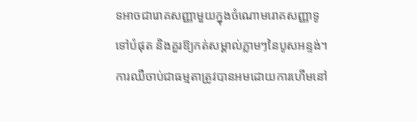ទអាចជារោគសញ្ញាមួយក្នុងចំណោមរោគសញ្ញាទូទៅបំផុត និងគួរឱ្យកត់សម្គាល់ភ្លាមៗនៃបូសអន្ទង់។ ការឈឺចាប់ជាធម្មតាត្រូវបានអមដោយការហើមនៅ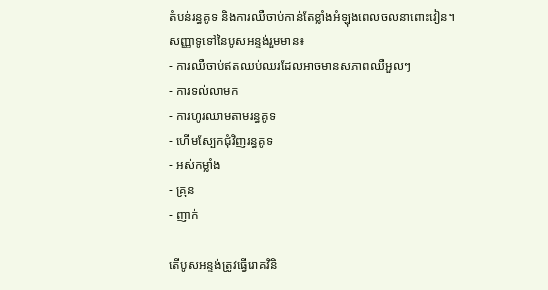តំបន់រន្ធគូទ និងការឈឺចាប់កាន់តែខ្លាំងអំឡុងពេលចលនាពោះវៀន។
សញ្ញាទូទៅនៃបូសអន្ទង់រួមមាន៖
- ការឈឺចាប់ឥតឈប់ឈរដែលអាចមានសភាពឈឺអួលៗ
- ការទល់លាមក
- ការហូរឈាមតាមរន្ធគូទ
- ហើមស្បែកជុំវិញរន្ធគូទ
- អស់កម្លាំង
- គ្រុន
- ញាក់

តើបូសអន្ទង់ត្រូវធ្វើរោគវិនិ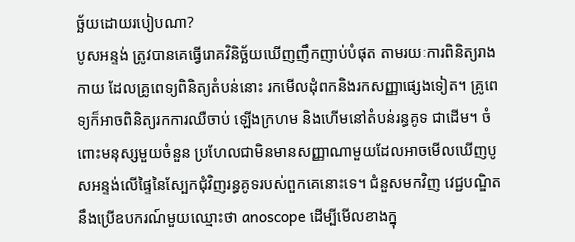ច្ឆ័យដោយរបៀបណា?
បូសអន្ទង់ ត្រូវបានគេធ្វើរោគវិនិច្ឆ័យឃើញញឹកញាប់បំផុត តាមរយៈការពិនិត្យរាងកាយ ដែលគ្រូពេទ្យពិនិត្យតំបន់នោះ រកមើលដុំពកនិងរកសញ្ញាផ្សេងទៀត។ គ្រូពេទ្យក៏អាចពិនិត្យរកការឈឺចាប់ ឡើងក្រហម និងហើមនៅតំបន់រន្ធគូទ ជាដើម។ ចំពោះមនុស្សមួយចំនួន ប្រហែលជាមិនមានសញ្ញាណាមួយដែលអាចមើលឃើញបូសអន្ទង់លើផ្ទៃនៃស្បែកជុំវិញរន្ធគូទរបស់ពួកគេនោះទេ។ ជំនួសមកវិញ វេជ្ជបណ្ឌិតនឹងប្រើឧបករណ៍មួយឈ្មោះថា anoscope ដើម្បីមើលខាងក្នុ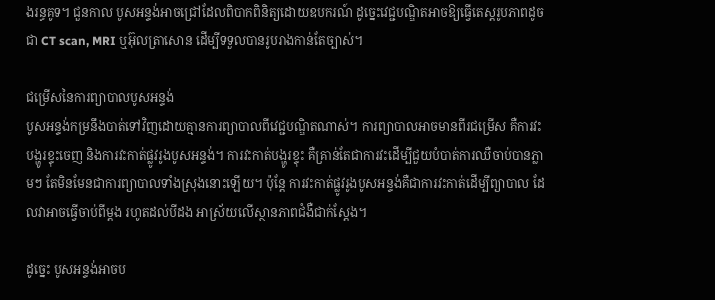ងរន្ធគូទ។ ជួនកាល បូសអន្ទង់អាចជ្រៅដែលពិបាកពិនិត្យដោយឧបករណ៍ ដូច្នេះវេជ្ជបណ្ឌិតអាចឱ្យធ្វើតេស្តរូបភាពដូចជា CT scan, MRI ឬអ៊ុលត្រាសោន ដើម្បីទទួលបានរូបរាងកាន់តែច្បាស់។

ជម្រើសនៃការព្យាបាលបូសអន្ទង់
បូសអន្ទង់កម្រនឹងបាត់ទៅវិញដោយគ្មានការព្យាបាលពីវេជ្ជបណ្ឌិតណាស់។ ការព្យាបាលអាចមានពីរជម្រើស គឺការវះបង្ហូរខ្ទុះចេញ និងការវះកាត់ផ្លូវរូងបូសអន្ទង់។ ការវះកាត់បង្ហូរខ្ទុះ គឺគ្រាន់តែជាការវះដើម្បីជួយបំបាត់ការឈឺចាប់បានភ្លាមៗ តែមិនមែនជាការព្យាបាលទាំងស្រុងនោះឡើយ។ ប៉ុន្តែ ការវះកាត់ផ្លូវរូងបូសអន្ទង់គឺជាការវះកាត់ដើម្បីព្យាបាល ដែលវាអាចធ្វើចាប់ពីម្ដង រហូតដល់បីដង អាស្រ័យលើស្ថានភាពជំងឺជាក់ស្ដែង។

ដូច្នេះ បូសអន្ទង់អាចប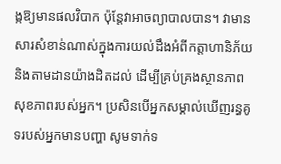ង្កឱ្យមានផលវិបាក ប៉ុន្តែវាអាចព្យាបាលបាន។ វាមានសារសំខាន់ណាស់ក្នុងការយល់ដឹងអំពីកត្តាហានិភ័យ និងតាមដានយ៉ាងដិតដល់ ដើម្បីគ្រប់គ្រងស្ថានភាពសុខភាពរបស់អ្នក។ ប្រសិនបើអ្នកសម្គាល់ឃើញរន្ធគូទរបស់អ្នកមានបញ្ហា សូមទាក់ទ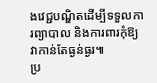ងវេជ្ជបណ្ឌិតដើម្បីទទួលការព្យាបាល និងការពារកុំឱ្យវាកាន់តែធ្ងន់ធ្ងរ៕
ប្រ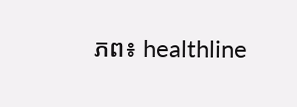ភព៖ healthline